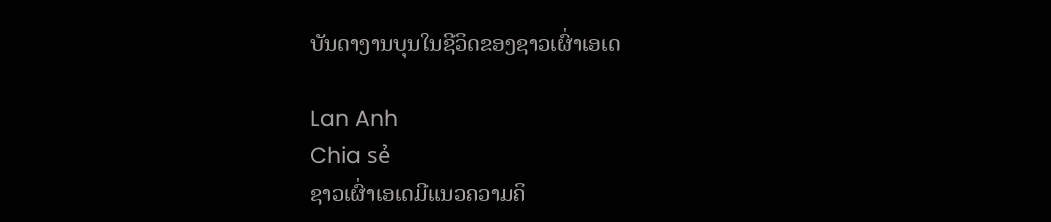ບັນດາງານບຸນໃນຊີວິດຂອງຊາວເຜົ່າເອເດ

Lan Anh
Chia sẻ
ຊາວເຜົ່າເອເດມີແນວຄວາມຄິ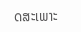ດສະເພາະ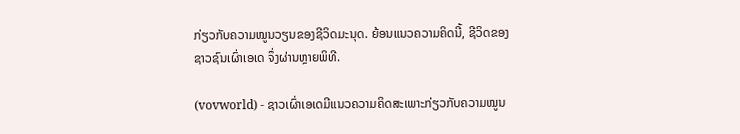ກ່ຽວກັບຄວາມໝູນວຽນຂອງຊີວິດມະນຸດ. ຍ້ອນແນວຄວາມຄິດນີ້, ຊີວິດຂອງຊາວຊົນເຜົ່າເອເດ ຈຶ່ງຜ່ານຫຼາຍພິທີ.

(vovworld) - ຊາວເຜົ່າເອເດມີແນວຄວາມຄິດສະເພາະກ່ຽວກັບຄວາມໝູນ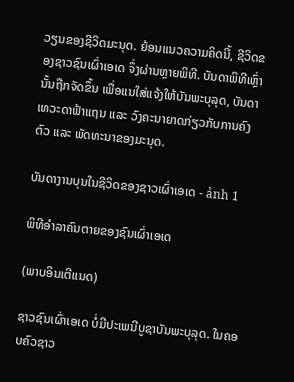ວຽນຂອງຊີວິດມະນຸດ. ຍ້ອນແນວຄວາມຄິດນີ້, ຊີວິດຂອງຊາວຊົນເຜົ່າເອເດ ຈຶ່ງຜ່ານຫຼາຍພິທີ. ບັນດາພິທີເຫຼົ່ານັ້ນຖືກຈັດຂຶ້ນ ເພື່ອແນໃສ່ແຈ້ງໃຫ້ບັນພະບຸລຸດ, ບັນດາເທວະດາຟ້າແຖນ ແລະ ວົງຄະນາຍາດກ່ຽວກັບການຄົງຕົວ ແລະ ພັດທະນາຂອງມະນຸດ.

ບັນດາງານບຸນໃນຊີວິດຂອງຊາວເຜົ່າເອເດ - ảnh 1

ພິທີອຳລາຄົນຕາຍຂອງຊົນເຜົ່າເອເດ

(ພາບອິນເຕີແນດ)

ຊາວຊົນເຜົ່າເອເດ ບໍ່ມີປະເພນີບູຊາບັນພະບຸລຸດ. ໃນຄອບຄົວຊາວ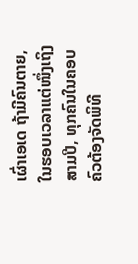ເຜົ່າເອເດ ຖ້າມີຄົນຕາຍ, ໃນຮອບເວລາແຕ່ໜຶ່ງເຖິງສາມປີ, ທຸກຄົນໃນຄອບຄົວຕ້ອງຈັດພິທີ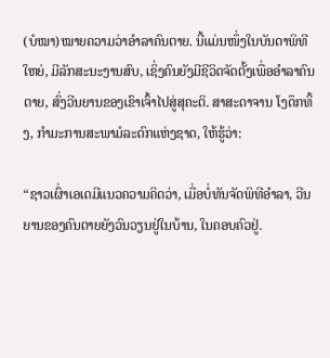(ບໍໝາ)ໝາຍຄວາມວ່າອຳລາຄົນຕາຍ. ນີ້ແມ່ນໜຶ່ງໃນບັນດາພິທີໃຫຍ່, ມີລັກສະນະງານສົບ, ເຊິ່ງຄົນຍັງມີຊີວິດຈັດຕັ້ງເພື່ອອຳລາຄົນຕາຍ, ສົ່ງວີນຍານຂອງເຂົາເຈົ້າໄປສູ່ສຸຄະຕິ. ສາສະດາຈານ ໂງດຶກທິ້ງ, ກຳມະການສະພາມໍລະດົກແຫ່ງຊາດ, ໃຫ້ຮູ້ວ່າ:

“ຊາວເຜົ່າເອເດມີແນວຄວາມຄິດວ່າ, ເມື່ອບໍ່ທັນຈັດພິທີອຳລາ, ວີນຍານຂອງຄົນຕາຍຍັງວົນວຽນຢູ່ໃນບ້ານ, ໃນຄອບຄົວຢູ່.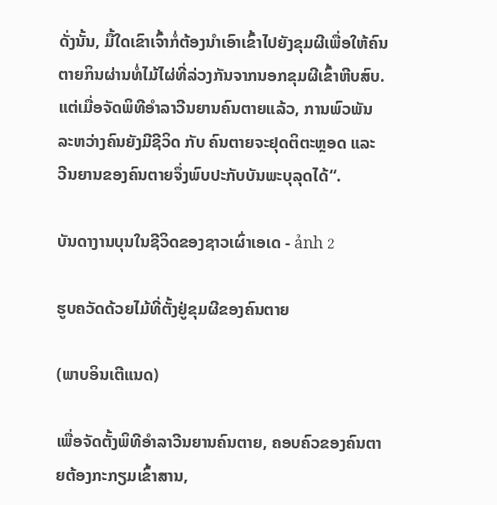ດັ່ງນັ້ນ, ມື້ໃດເຂົາເຈົ້າກໍ່ຕ້ອງນຳເອົາເຂົ້າໄປຍັງຂຸມຜີເພື່ອໃຫ້ຄົນຕາຍກິນຜ່ານທໍ່ໄມ້ໄຜ່ທີ່ລ່ວງກັນຈາກນອກຂຸມຜີເຂົ້າຫີບສົບ. ແຕ່ເມື່ອຈັດພິທີອຳລາວີນຍານຄົນຕາຍແລ້ວ, ການພົວພັນລະຫວ່າງຄົນຍັງມີຊີວິດ ກັບ ຄົນຕາຍຈະຢຸດຕິຕະຫຼອດ ແລະ ວີນຍານຂອງຄົນຕາຍຈຶ່ງພົບປະກັບບັນພະບຸລຸດໄດ້“.

ບັນດາງານບຸນໃນຊີວິດຂອງຊາວເຜົ່າເອເດ - ảnh 2

ຮູບຄວັດດ້ວຍໄມ້ທີ່ຕັ້ງຢູ່ຂຸມຜີຂອງຄົນຕາຍ

(ພາບອິນເຕີແນດ)

ເພື່ອຈັດຕັ້ງພິທີອຳລາວີນຍານຄົນຕາຍ, ຄອບຄົວຂອງຄົນຕາຍຕ້ອງກະກຽມເຂົ້າສານ,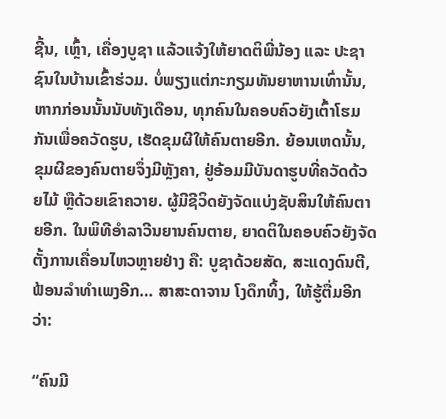ຊີ້ນ, ເຫຼົ້າ, ເຄື່ອງບູຊາ ແລ້ວແຈ້ງໃຫ້ຍາດຕິພີ່ນ້ອງ ແລະ ປະຊາຊົນໃນບ້ານເຂົ້າຮ່ວມ. ບໍ່ພຽງແຕ່ກະກຽມທັນຍາຫານເທົ່ານັ້ນ, ຫາກກ່ອນນັ້ນນັບທັງເດືອນ, ທຸກຄົນໃນຄອບຄົວຍັງເຕົ້າໂຮມກັນເພື່ອຄວັດຮູບ, ເຮັດຂຸມຜີໃຫ້ຄົນຕາຍອີກ. ຍ້ອນເຫດນັ້ນ, ຂຸມຜີຂອງຄົນຕາຍຈຶ່ງມີຫຼັງຄາ, ຢູ່ອ້ອມມີບັນດາຮູບທີ່ຄວັດດ້ວຍໄມ້ ຫຼືດ້ວຍເຂົາຄວາຍ. ຜູ້ມີຊີວິດຍັງຈັດແບ່ງຊັບສິນໃຫ້ຄົນຕາຍອີກ. ໃນພິທີອຳລາວີນຍານຄົນຕາຍ, ຍາດຕິໃນຄອບຄົວຍັງຈັດຕັ້ງການເຄື່ອນໄຫວຫຼາຍຢ່າງ ຄື: ບູຊາດ້ວຍສັດ, ສະແດງດົນຕີ, ຟ້ອນລຳທຳເພງອີກ… ສາສະດາຈານ ໂງດຶກທິ້ງ, ໃຫ້ຮູ້ຕື່ມອີກວ່າ:

“ຄົນມີ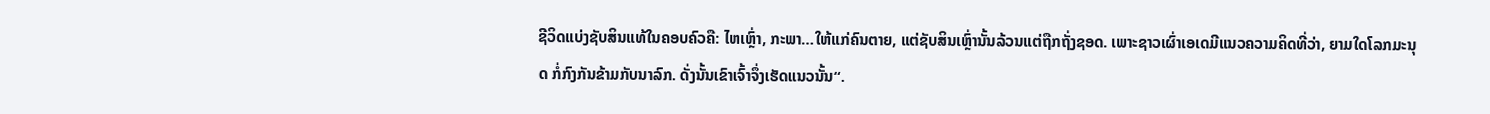ຊີວິດແບ່ງຊັບສິນແທ້ໃນຄອບຄົວຄື: ໄຫເຫຼົ່າ, ກະພາ…ໃຫ້ແກ່ຄົນຕາຍ, ແຕ່ຊັບສິນເຫຼົ່ານັ້ນລ້ວນແຕ່ຖືກຖັ່ງຊອດ. ເພາະຊາວເຜົ່າເອເດມີແນວຄວາມຄິດທີ່ວ່າ, ຍາມໃດໂລກມະນຸດ ກໍ່ກົງກັນຂ້າມກັບນາລົກ. ດັ່ງນັ້ນເຂົາເຈົ້າຈຶ່ງເຮັດແນວນັ້ນ“.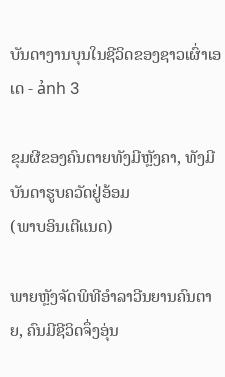ບັນດາງານບຸນໃນຊີວິດຂອງຊາວເຜົ່າເອເດ - ảnh 3

ຂຸມຜີຂອງຄົນຕາຍທັງມີຫຼັງຄາ, ທັງມີບັນດາຮູບຄວັດຢູ່ອ້ອມ
(ພາບອິນເຕີແນດ)

ພາຍຫຼັງຈັດພິທີອຳລາວີນຍານຄົນຕາຍ, ຄົນມີຊີວິດຈຶ່ງອຸ່ນ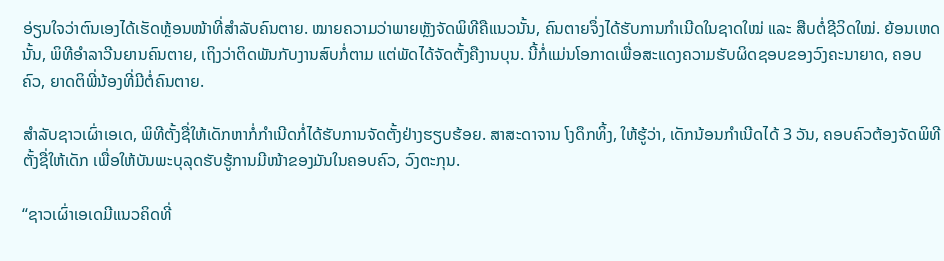ອ່ຽນໃຈວ່າຕົນເອງໄດ້ເຮັດຫຼ້ອນໜ້າທີ່ສຳລັບຄົນຕາຍ. ໝາຍຄວາມວ່າພາຍຫຼັງຈັດພິທີຄືແນວນັ້ນ, ຄົນຕາຍຈຶ່ງໄດ້ຮັບການກຳເນີດໃນຊາດໃໝ່ ແລະ ສືບຕໍ່ຊີວິດໃໝ່. ຍ້ອນເຫດນັ້ນ, ພິທີອຳລາວີນຍານຄົນຕາຍ, ເຖິງວ່າຕິດພັນກັບງານສົບກໍ່ຕາມ ແຕ່ພັດໄດ້ຈັດຕັ້ງຄືງານບຸນ. ນີ້ກໍ່ແມ່ນໂອກາດເພື່ອສະແດງຄວາມຮັບຜິດຊອບຂອງວົງຄະນາຍາດ, ຄອບຄົວ, ຍາດຕິພີ່ນ້ອງທີ່ມີຕໍ່ຄົນຕາຍ.

ສຳລັບຊາວເຜົ່າເອເດ, ພິທີຕັ້ງຊື່ໃຫ້ເດັກຫາກໍ່ກຳເນີດກໍ່ໄດ້ຮັບການຈັດຕັ້ງຢ່າງຮຽບຮ້ອຍ. ສາສະດາຈານ ໂງດຶກທິ້ງ, ໃຫ້ຮູ້ວ່າ, ເດັກນ້ອນກຳເນີດໄດ້ 3 ວັນ, ຄອບຄົວຕ້ອງຈັດພິທີຕັ້ງຊື່ໃຫ້ເດັກ ເພື່ອໃຫ້ບັນພະບຸລຸດຮັບຮູ້ການມີໜ້າຂອງມັນໃນຄອບຄົວ, ວົງຕະກຸນ.

“ຊາວເຜົ່າເອເດມີແນວຄິດທີ່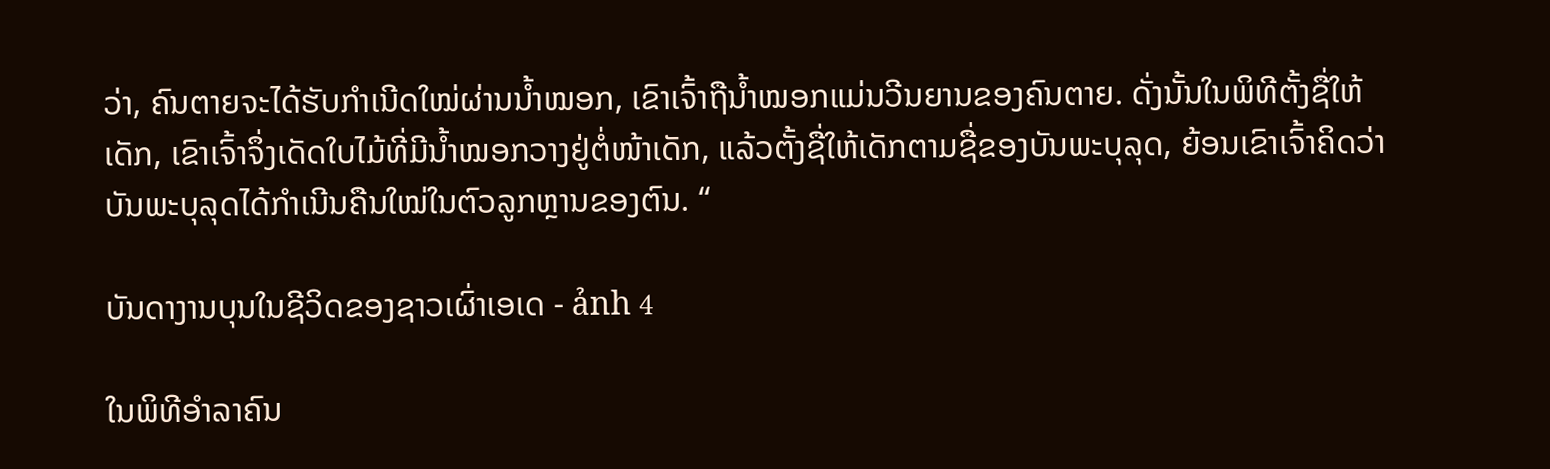ວ່າ, ຄົນຕາຍຈະໄດ້ຮັບກຳເນີດໃໝ່ຜ່ານນ້ຳໝອກ, ເຂົາເຈົ້າຖືນ້ຳໝອກແມ່ນວີນຍານຂອງຄົນຕາຍ. ດັ່ງນັ້ນໃນພິທີຕັ້ງຊື່ໃຫ້ເດັກ, ເຂົາເຈົ້າຈຶ່ງເດັດໃບໄມ້ທີ່ມີນ້ຳໝອກວາງຢູ່ຕໍ່ໜ້າເດັກ, ແລ້ວຕັ້ງຊື່ໃຫ້ເດັກຕາມຊື່ຂອງບັນພະບຸລຸດ, ຍ້ອນເຂົາເຈົ້າຄິດວ່າບັນພະບຸລຸດໄດ້ກຳເນີນຄືນໃໝ່ໃນຕົວລູກຫຼານຂອງຕົນ. “

ບັນດາງານບຸນໃນຊີວິດຂອງຊາວເຜົ່າເອເດ - ảnh 4

ໃນພິທີອຳລາຄົນ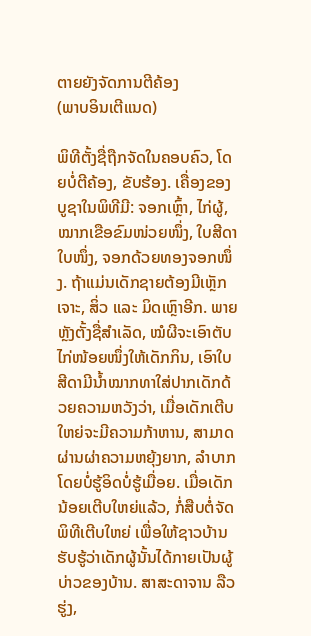ຕາຍຍັງຈັດການຕີຄ້ອງ
(ພາບອິນເຕີແນດ)

ພິທີຕັ້ງຊື່ຖືກຈັດໃນຄອບຄົວ, ໂດຍບໍ່ຕີຄ້ອງ, ຂັບຮ້ອງ. ເຄື່ອງຂອງບູຊາໃນພິທີມີ: ຈອກເຫຼົ້າ, ໄກ່ຜູ້, ໝາກເຂືອຂົມໜ່ວຍໜຶ່ງ, ໃບສີດາໃບໜຶ່ງ, ຈອກດ້ວຍທອງຈອກໜຶ່ງ. ຖ້າແມ່ນເດັກຊາຍຕ້ອງມີເຫຼັກເຈາະ, ສິ່ວ ແລະ ມິດເຫຼົາອີກ. ພາຍຫຼັງຕັ້ງຊື່ສຳເລັດ, ໝໍຜີຈະເອົາຕັບໄກ່ໜ້ອຍໜຶ່ງໃຫ້ເດັກກິນ, ເອົາໃບສີດາມີນ້ຳໝາກທາໃສ່ປາກເດັກດ້ວຍຄວາມຫວັງວ່າ, ເມື່ອເດັກເຕີບໃຫຍ່ຈະມີຄວາມກ້າຫານ, ສາມາດຜ່ານຜ່າຄວາມຫຍຸ້ງຍາກ, ລຳບາກໂດຍບໍ່ຮູ້ອິດບໍ່ຮູ້ເມື່ອຍ. ເມື່ອເດັກນ້ອຍເຕີບໃຫຍ່ແລ້ວ, ກໍ່ສືບຕໍ່ຈັດພິທີເຕີບໃຫຍ່ ເພື່ອໃຫ້ຊາວບ້ານຮັບຮູ້ວ່າເດັກຜູ້ນັ້ນໄດ້ກາຍເປັນຜູ້ບ່າວຂອງບ້ານ. ສາສະດາຈານ ລືວຮູ່ງ,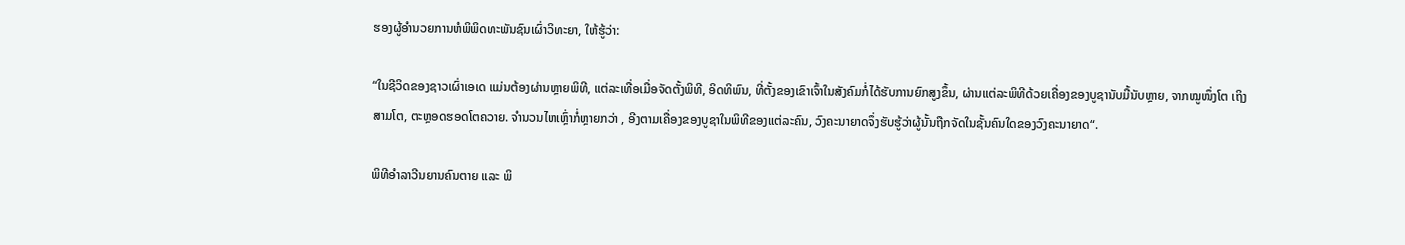ຮອງຜູ້ອຳນວຍການຫໍພິພິດທະພັນຊົນເຜົ່າວິທະຍາ, ໃຫ້ຮູ້ວ່າ:

“ໃນຊີວິດຂອງຊາວເຜົ່າເອເດ ແມ່ນຕ້ອງຜ່ານຫຼາຍພິທີ, ແຕ່ລະເທື່ອເມື່ອຈັດຕັ້ງພິທີ, ອິດທິພົນ, ທີ່ຕັ້ງຂອງເຂົາເຈົ້າໃນສັງຄົມກໍ່ໄດ້ຮັບການຍົກສູງຂຶ້ນ, ຜ່ານແຕ່ລະພິທີດ້ວຍເຄື່ອງຂອງບູຊານັບມື້ນັບຫຼາຍ, ຈາກໝູໜຶ່ງໂຕ ເຖິງສາມໂຕ, ຕະຫຼອດຮອດໂຕຄວາຍ. ຈຳນວນໄຫເຫຼົ່າກໍ່ຫຼາຍກວ່າ , ອີງຕາມເຄື່ອງຂອງບູຊາໃນພິທີຂອງແຕ່ລະຄົນ, ວົງຄະນາຍາດຈຶ່ງຮັບຮູ້ວ່າຜູ້ນັ້ນຖືກຈັດໃນຊັ້ນຄົນໃດຂອງວົງຄະນາຍາດ“.

ພິທີອຳລາວີນຍານຄົນຕາຍ ແລະ ພິ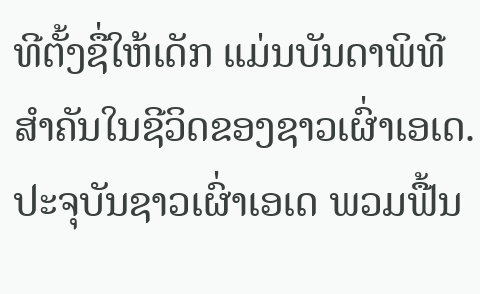ທີຕັ້ງຊື່ໃຫ້ເດັກ ແມ່ນບັນດາພິທີສຳຄັນໃນຊີວິດຂອງຊາວເຜົ່າເອເດ. ປະຈຸບັນຊາວເຜົ່າເອເດ ພວມຟື້ນ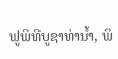ຟູພິທີບູຊາທ່ານ້ຳ, ພິ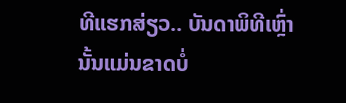ທີແຮກສ່ຽວ.. ບັນດາພິທີເຫຼົ່ານັ້ນແມ່ນຂາດບໍ່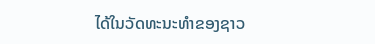ໄດ້ໃນວັດທະນະທຳຂອງຊາວ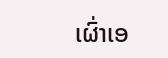ເຜົ່າເອ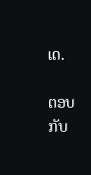ເດ.

ຕອບກັບ